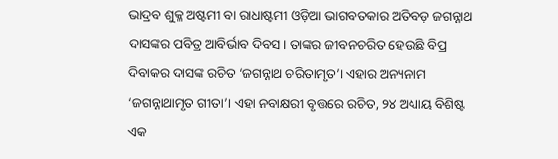ଭାଦ୍ରବ ଶୁକ୍ଳ ଅଷ୍ଟମୀ ବା ରାଧାଷ୍ଟମୀ ଓଡ଼ିଆ ଭାଗବତକାର ଅତିବଡ଼ ଜଗନ୍ନାଥ ଦାସଙ୍କର ପବିତ୍ର ଆବିର୍ଭାବ ଦିବସ। ତାଙ୍କର ଜୀବନଚରିତ ହେଉଛି ବିପ୍ର ଦିବାକର ଦାସଙ୍କ ରଚିତ ‘ଜଗନ୍ନାଥ ଚରିତାମୃତ’। ଏହାର ଅନ୍ୟନାମ ‘ଜଗନ୍ନାଥାମୃତ ଗୀତା’। ଏହା ନବାକ୍ଷରୀ ବୃତ୍ତରେ ରଚିତ, ୨୪ ଅଧ୍ୟାୟ ବିଶିଷ୍ଟ ଏକ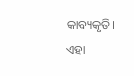କାବ୍ୟକୃତି। ଏହା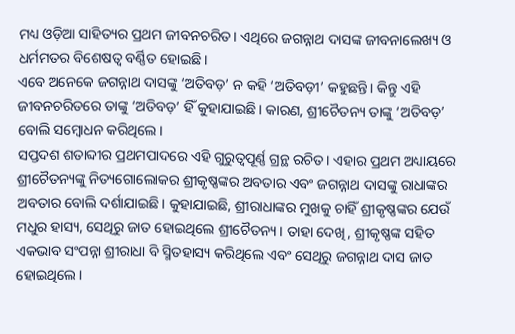ମଧ୍ୟ ଓଡ଼ିଆ ସାହିତ୍ୟର ପ୍ରଥମ ଜୀବନଚରିତ। ଏଥିରେ ଜଗନ୍ନାଥ ଦାସଙ୍କ ଜୀବନାଲେଖ୍ୟ ଓ ଧର୍ମମତର ବିଶେଷତ୍ୱ ବର୍ଣ୍ଣିତ ହୋଇଛି।
ଏବେ ଅନେକେ ଜଗନ୍ନାଥ ଦାସଙ୍କୁ ‘ଅତିବଡ଼’ ନ କହି ‘ଅତିବଡ଼ୀ’ କହୁଛନ୍ତି। କିନ୍ତୁ ଏହି ଜୀବନଚରିତରେ ତାଙ୍କୁ ‘ଅତିବଡ଼’ ହିଁ କୁହାଯାଇଛି। କାରଣ, ଶ୍ରୀଚୈତନ୍ୟ ତାଙ୍କୁ ‘ଅତିବଡ଼’ ବୋଲି ସମ୍ବୋଧନ କରିଥିଲେ।
ସପ୍ତଦଶ ଶତାବ୍ଦୀର ପ୍ରଥମପାଦରେ ଏହି ଗୁରୁତ୍ୱପୂର୍ଣ୍ଣ ଗ୍ରନ୍ଥ ରଚିତ। ଏହାର ପ୍ରଥମ ଅଧ୍ୟାୟରେ ଶ୍ରୀଚୈତନ୍ୟଙ୍କୁ ନିତ୍ୟଗୋଲୋକର ଶ୍ରୀକୃଷ୍ଣଙ୍କର ଅବତାର ଏବଂ ଜଗନ୍ନାଥ ଦାସଙ୍କୁ ରାଧାଙ୍କର ଅବତାର ବୋଲି ଦର୍ଶାଯାଇଛି। କୁହାଯାଇଛି, ଶ୍ରୀରାଧାଙ୍କର ମୁଖକୁ ଚାହିଁ ଶ୍ରୀକୃଷ୍ଣଙ୍କର ଯେଉଁ ମଧୁର ହାସ୍ୟ, ସେଥିରୁ ଜାତ ହୋଇଥିଲେ ଶ୍ରୀଚୈତନ୍ୟ। ତାହା ଦେଖି, ଶ୍ରୀକୃଷ୍ଣଙ୍କ ସହିତ ଏକଭାବ ସଂପନ୍ନା ଶ୍ରୀରାଧା ବି ସ୍ମିତହାସ୍ୟ କରିଥିଲେ ଏବଂ ସେଥିରୁ ଜଗନ୍ନାଥ ଦାସ ଜାତ ହୋଇଥିଲେ।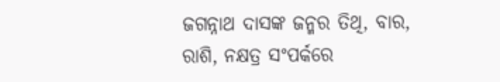ଜଗନ୍ନାଥ ଦାସଙ୍କ ଜନ୍ମର ତିଥି, ବାର, ରାଶି, ନକ୍ଷତ୍ର ସଂପର୍କରେ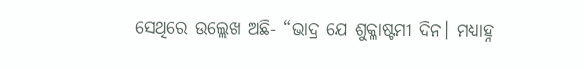ସେଥିରେ ଉଲ୍ଲେଖ ଅଛି- “ଭାଦ୍ର ଯେ ଶୁକ୍ଳାଷ୍ଟମୀ ଦିନ। ମଧ୍ୟାହ୍ନ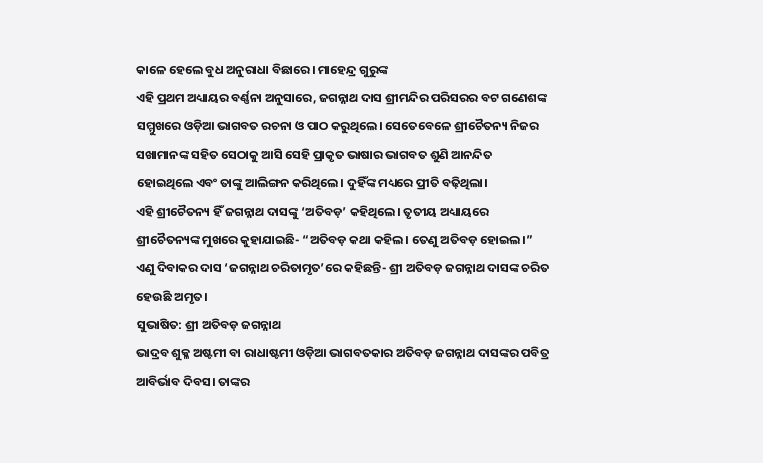କାଳେ ହେଲେ ବୁଧ ଅନୁରାଧା ବିଛାରେ। ମାହେନ୍ଦ୍ର ଗୁରୁଙ୍କ
ଏହି ପ୍ରଥମ ଅଧ୍ୟାୟର ବର୍ଣ୍ଣନା ଅନୁସାରେ, ଜଗନ୍ନାଥ ଦାସ ଶ୍ରୀମନ୍ଦିର ପରିସରର ବଟ ଗଣେଶଙ୍କ ସମ୍ମୁଖରେ ଓଡ଼ିଆ ଭାଗବତ ରଚନା ଓ ପାଠ କରୁଥିଲେ। ସେତେବେଳେ ଶ୍ରୀଚୈତନ୍ୟ ନିଜର ସଖାମାନଙ୍କ ସହିତ ସେଠାକୁ ଆସି ସେହି ପ୍ରାକୃତ ଭାଷାର ଭାଗବତ ଶୁଣି ଆନନ୍ଦିତ ହୋଇଥିଲେ ଏବଂ ତାଙ୍କୁ ଆଲିଙ୍ଗନ କରିଥିଲେ। ଦୁହିଁଙ୍କ ମଧ୍ୟରେ ପ୍ରୀତି ବଢ଼ିଥିଲା।
ଏହି ଶ୍ରୀଚୈତନ୍ୟ ହିଁ ଜଗନ୍ନାଥ ଦାସଙ୍କୁ ‘ଅତିବଡ଼’ କହିଥିଲେ। ତୃତୀୟ ଅଧ୍ୟାୟରେ ଶ୍ରୀଚୈତନ୍ୟଙ୍କ ମୁଖରେ କୁହାଯାଇଛି- “ଅତିବଡ଼ କଥା କହିଲ। ତେଣୁ ଅତିବଡ଼ ହୋଇଲ।”
ଏଣୁ ଦିବାକର ଦାସ ‘ଜଗନ୍ନାଥ ଚରିତାମୃତ’ରେ କହିଛନ୍ତି- ଶ୍ରୀ ଅତିବଡ଼ ଜଗନ୍ନାଥ ଦାସଙ୍କ ଚରିତ ହେଉଛି ଅମୃତ।
ସୁଭାଷିତ: ଶ୍ରୀ ଅତିବଡ଼ ଜଗନ୍ନାଥ
ଭାଦ୍ରବ ଶୁକ୍ଳ ଅଷ୍ଟମୀ ବା ରାଧାଷ୍ଟମୀ ଓଡ଼ିଆ ଭାଗବତକାର ଅତିବଡ଼ ଜଗନ୍ନାଥ ଦାସଙ୍କର ପବିତ୍ର ଆବିର୍ଭାବ ଦିବସ। ତାଙ୍କର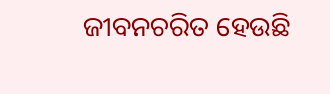ଜୀବନଚରିତ ହେଉଛି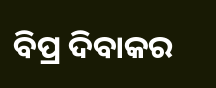ବିପ୍ର ଦିବାକର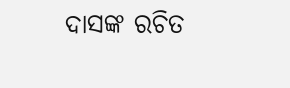ଦାସଙ୍କ ରଚିତ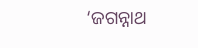‘ଜଗନ୍ନାଥ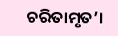ଚରିତାମୃତ’।